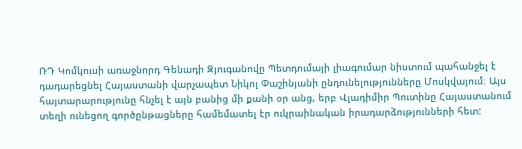ՌԴ Կոմկուսի առաջնորդ Գենադի Զյուգանովը Պետդումայի լիագումար նիստում պահանջել է դադարեցնել Հայաստանի վարչապետ Նիկոլ Փաշինյանի ընդունելությունները Մոսկվայում։ Այս հայտարարությունը հնչել է այն բանից մի քանի օր անց, երբ Վլադիմիր Պուտինը Հայաստանում տեղի ունեցող գործընթացները համեմատել էր ուկրաինական իրադարձությունների հետ: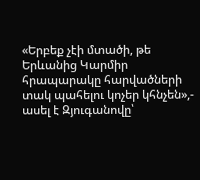«Երբեք չէի մտածի, թե Երևանից Կարմիր հրապարակը հարվածների տակ պահելու կոչեր կհնչեն»,- ասել է Զյուգանովը՝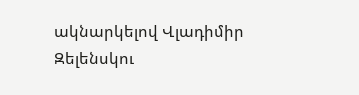ակնարկելով Վլադիմիր Զելենսկու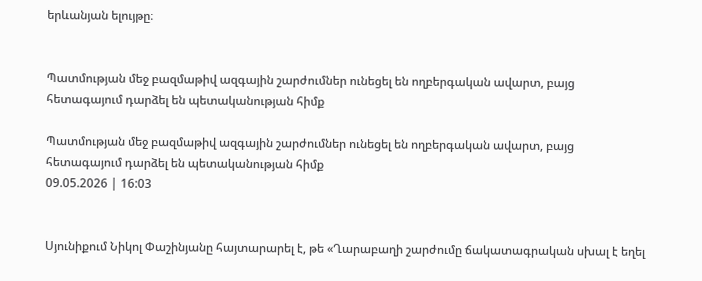երևանյան ելույթը։


Պատմության մեջ բազմաթիվ ազգային շարժումներ ունեցել են ողբերգական ավարտ, բայց հետագայում դարձել են պետականության հիմք

Պատմության մեջ բազմաթիվ ազգային շարժումներ ունեցել են ողբերգական ավարտ, բայց հետագայում դարձել են պետականության հիմք
09.05.2026 | 16:03


Սյունիքում Նիկոլ Փաշինյանը հայտարարել է, թե «Ղարաբաղի շարժումը ճակատագրական սխալ է եղել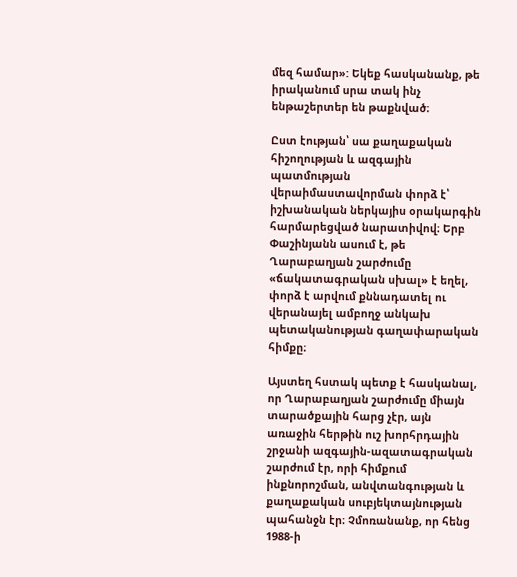մեզ համար»: Եկեք հասկանանք, թե իրականում սրա տակ ինչ ենթաշերտեր են թաքնված։

Ըստ էության՝ սա քաղաքական հիշողության և ազգային պատմության վերաիմաստավորման փորձ է՝ իշխանական ներկայիս օրակարգին հարմարեցված նարատիվով։ Երբ Փաշինյանն ասում է, թե Ղարաբաղյան շարժումը «ճակատագրական սխալ» է եղել, փորձ է արվում քննադատել ու վերանայել ամբողջ անկախ պետականության գաղափարական հիմքը։

Այստեղ հստակ պետք է հասկանալ, որ Ղարաբաղյան շարժումը միայն տարածքային հարց չէր, այն առաջին հերթին ուշ խորհրդային շրջանի ազգային-ազատագրական շարժում էր, որի հիմքում ինքնորոշման, անվտանգության և քաղաքական սուբյեկտայնության պահանջն էր։ Չմոռանանք, որ հենց 1988-ի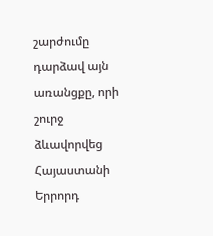շարժումը դարձավ այն առանցքը, որի շուրջ ձևավորվեց Հայաստանի Երրորդ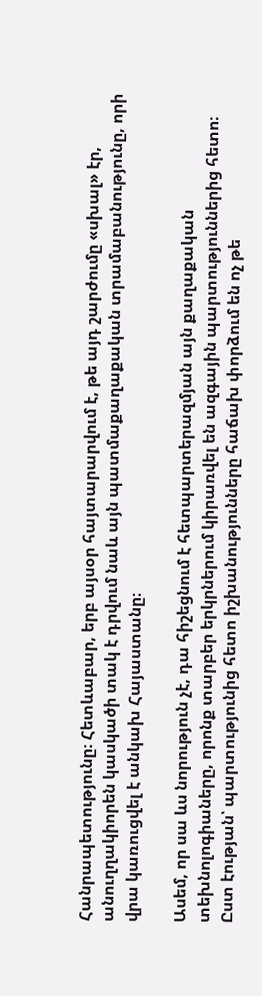Հանրապետությունը։ Հետևաբար, երբ այսօր հայտարարվում է, թե այդ շարժումը «սխալ» էր, անուղղակիորեն կասկածի տակ է դրվում նաև այն պատմաքաղաքական տրամաբանությունը, որի վրա կառուցվել է անկախ Հայաստանը։

Ասեմ, որ սա ևս նորություն չէ, դա հիշեցնում է հետպարտերազմյան այն քաղաքական տեխնոլոգիաները, որոնք տարբեր երկրներում կիրառվել են ազգային պարտություններից հետո։ Ըստ էության՝ պարտությունից հետո իշխանությունները հաճախ փորձում են ոչ թե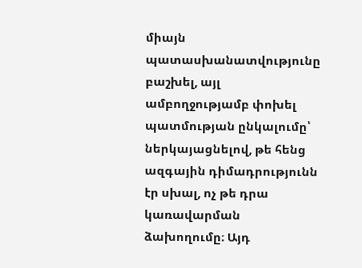միայն պատասխանատվությունը բաշխել, այլ ամբողջությամբ փոխել պատմության ընկալումը՝ ներկայացնելով, թե հենց ազգային դիմադրությունն էր սխալ, ոչ թե դրա կառավարման ձախողումը։ Այդ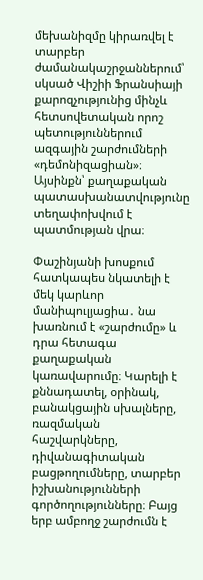մեխանիզմը կիրառվել է տարբեր ժամանակաշրջաններում՝ սկսած Վիշիի Ֆրանսիայի քարոզչությունից մինչև հետսովետական որոշ պետություններում ազգային շարժումների «դեմոնիզացիան»։ Այսինքն՝ քաղաքական պատասխանատվությունը տեղափոխվում է պատմության վրա։

Փաշինյանի խոսքում հատկապես նկատելի է մեկ կարևոր մանիպուլյացիա․ նա խառնում է «շարժումը» և դրա հետագա քաղաքական կառավարումը։ Կարելի է քննադատել, օրինակ, բանակցային սխալները, ռազմական հաշվարկները, դիվանագիտական բացթողումները, տարբեր իշխանությունների գործողությունները։ Բայց երբ ամբողջ շարժումն է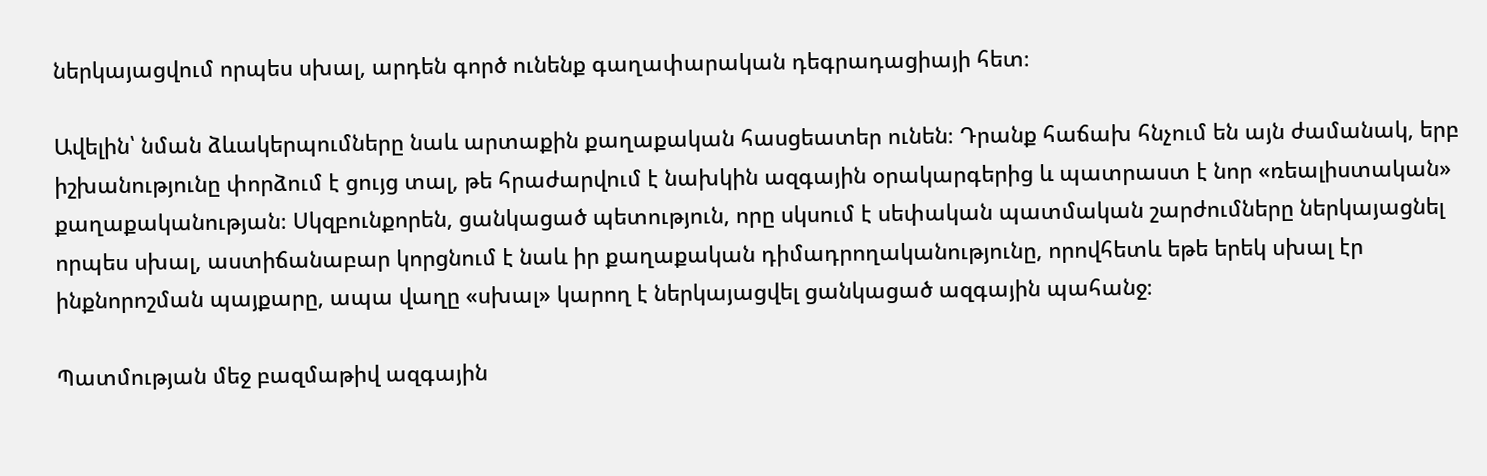ներկայացվում որպես սխալ, արդեն գործ ունենք գաղափարական դեգրադացիայի հետ։

Ավելին՝ նման ձևակերպումները նաև արտաքին քաղաքական հասցեատեր ունեն։ Դրանք հաճախ հնչում են այն ժամանակ, երբ իշխանությունը փորձում է ցույց տալ, թե հրաժարվում է նախկին ազգային օրակարգերից և պատրաստ է նոր «ռեալիստական» քաղաքականության։ Սկզբունքորեն, ցանկացած պետություն, որը սկսում է սեփական պատմական շարժումները ներկայացնել որպես սխալ, աստիճանաբար կորցնում է նաև իր քաղաքական դիմադրողականությունը, որովհետև եթե երեկ սխալ էր ինքնորոշման պայքարը, ապա վաղը «սխալ» կարող է ներկայացվել ցանկացած ազգային պահանջ։

Պատմության մեջ բազմաթիվ ազգային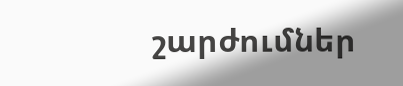շարժումներ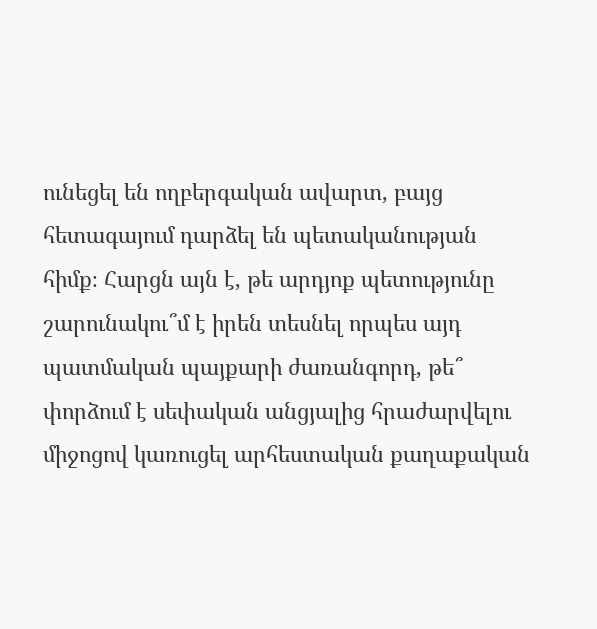ունեցել են ողբերգական ավարտ, բայց հետագայում դարձել են պետականության հիմք։ Հարցն այն է, թե արդյոք պետությունը շարունակու՞մ է իրեն տեսնել որպես այդ պատմական պայքարի ժառանգորդ, թե՞ փորձում է սեփական անցյալից հրաժարվելու միջոցով կառուցել արհեստական քաղաքական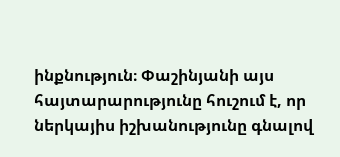ինքնություն։ Փաշինյանի այս հայտարարությունը հուշում է, որ ներկայիս իշխանությունը գնալով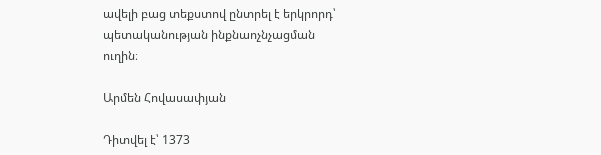ավելի բաց տեքստով ընտրել է երկրորդ՝ պետականության ինքնաոչնչացման ուղին։

Արմեն Հովասափյան

Դիտվել է՝ 1373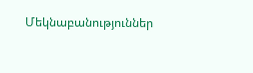Մեկնաբանություններ